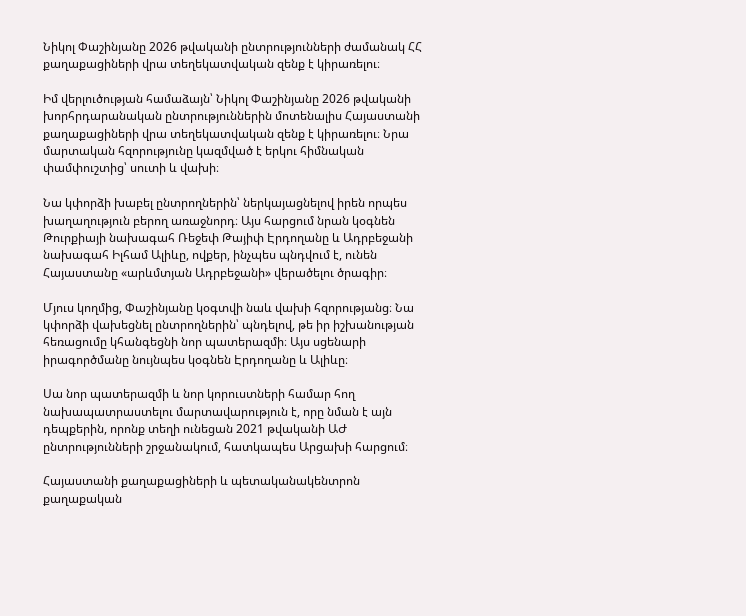Նիկոլ Փաշինյանը 2026 թվականի ընտրությունների ժամանակ ՀՀ քաղաքացիների վրա տեղեկատվական զենք է կիրառելու։

Իմ վերլուծության համաձայն՝ Նիկոլ Փաշինյանը 2026 թվականի խորհրդարանական ընտրություններին մոտենալիս Հայաստանի քաղաքացիների վրա տեղեկատվական զենք է կիրառելու։ Նրա մարտական հզորությունը կազմված է երկու հիմնական փամփուշտից՝ սուտի և վախի։

Նա կփորձի խաբել ընտրողներին՝ ներկայացնելով իրեն որպես խաղաղություն բերող առաջնորդ։ Այս հարցում նրան կօգնեն Թուրքիայի նախագահ Ռեջեփ Թայիփ Էրդողանը և Ադրբեջանի նախագահ Իլհամ Ալիևը, ովքեր, ինչպես պնդվում է, ունեն Հայաստանը «արևմտյան Ադրբեջանի» վերածելու ծրագիր։

Մյուս կողմից, Փաշինյանը կօգտվի նաև վախի հզորությանց։ Նա կփորձի վախեցնել ընտրողներին՝ պնդելով, թե իր իշխանության հեռացումը կհանգեցնի նոր պատերազմի։ Այս սցենարի իրագործմանը նույնպես կօգնեն Էրդողանը և Ալիևը։

Սա նոր պատերազմի և նոր կորուստների համար հող նախապատրաստելու մարտավարություն է, որը նման է այն դեպքերին, որոնք տեղի ունեցան 2021 թվականի ԱԺ ընտրությունների շրջանակում, հատկապես Արցախի հարցում։

Հայաստանի քաղաքացիների և պետականակենտրոն քաղաքական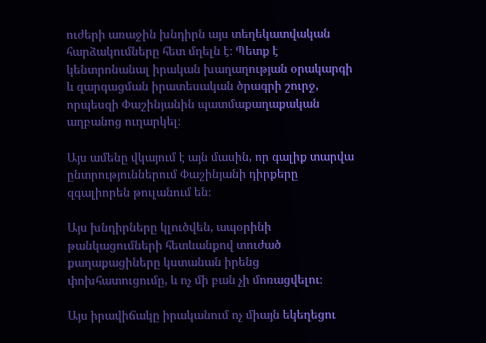ուժերի առաջին խնդիրն այս տեղեկատվական հարձակումները հետ մղելն է։ Պետք է կենտրոնանալ իրական խաղաղության օրակարգի և զարգացման իրատեսական ծրագրի շուրջ, որպեսզի Փաշինյանին պատմաքաղաքական աղբանոց ուղարկել։

Այս ամենը վկայում է այն մասին, որ գալիք տարվա ընտրություններում Փաշինյանի դիրքերը զգալիորեն թուլանում են։

Այս խնդիրները կլուծվեն, ապօրինի թանկացումների հետևանքով տուժած քաղաքացիները կստանան իրենց փոխհատուցումը, և ոչ մի բան չի մոռացվելու։

Այս իրավիճակը իրականում ոչ միայն եկեղեցու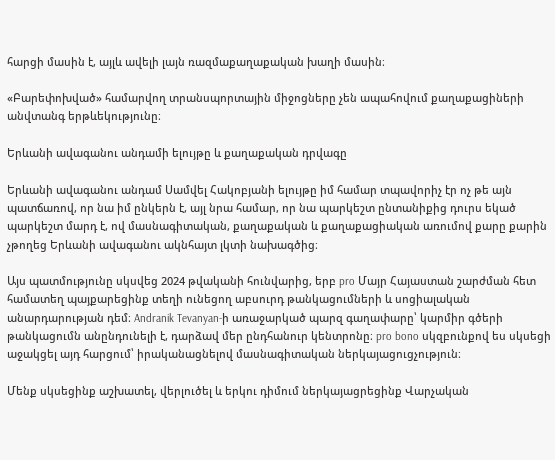հարցի մասին է, այլև ավելի լայն ռազմաքաղաքական խաղի մասին։

«Բարեփոխված» համարվող տրանսպորտային միջոցները չեն ապահովում քաղաքացիների անվտանգ երթևեկությունը։

Երևանի ավագանու անդամի ելույթը և քաղաքական դրվագը

Երևանի ավագանու անդամ Սամվել Հակոբյանի ելույթը իմ համար տպավորիչ էր ոչ թե այն պատճառով, որ նա իմ ընկերն է, այլ նրա համար, որ նա պարկեշտ ընտանիքից դուրս եկած պարկեշտ մարդ է, ով մասնագիտական, քաղաքական և քաղաքացիական առումով քարը քարին չթողեց Երևանի ավագանու ակնհայտ լկտի նախագծից։

Այս պատմությունը սկսվեց 2024 թվականի հունվարից, երբ pro Մայր Հայաստան շարժման հետ համատեղ պայքարեցինք տեղի ունեցող աբսուրդ թանկացումների և սոցիալական անարդարության դեմ։ Andranik Tevanyan-ի առաջարկած պարզ գաղափարը՝ կարմիր գծերի թանկացումն անընդունելի է, դարձավ մեր ընդհանուր կենտրոնը։ pro bono սկզբունքով ես սկսեցի աջակցել այդ հարցում՝ իրականացնելով մասնագիտական ներկայացուցչություն։

Մենք սկսեցինք աշխատել, վերլուծել և երկու դիմում ներկայացրեցինք Վարչական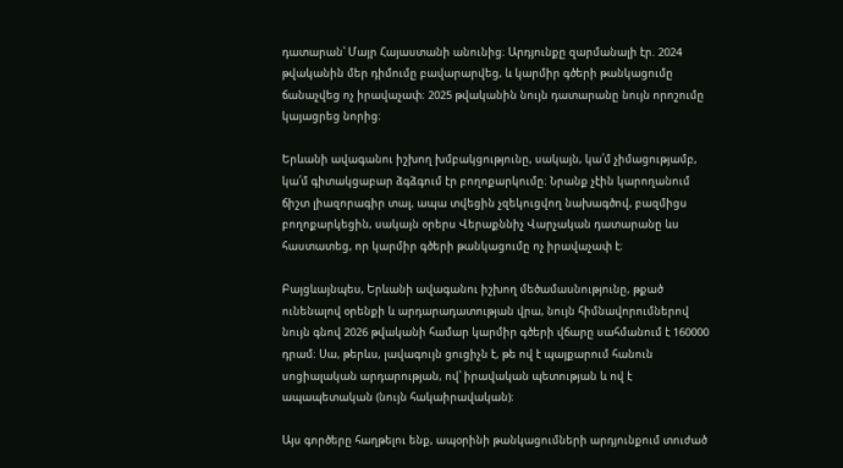դատարան՝ Մայր Հայաստանի անունից։ Արդյունքը զարմանալի էր. 2024 թվականին մեր դիմումը բավարարվեց, և կարմիր գծերի թանկացումը ճանաչվեց ոչ իրավաչափ։ 2025 թվականին նույն դատարանը նույն որոշումը կայացրեց նորից։

Երևանի ավագանու իշխող խմբակցությունը, սակայն, կա՛մ չիմացությամբ, կա՛մ գիտակցաբար ձգձգում էր բողոքարկումը։ Նրանք չէին կարողանում ճիշտ լիազորագիր տալ, ապա տվեցին չզեկուցվող նախագծով, բազմիցս բողոքարկեցին, սակայն օրերս Վերաքննիչ Վարչական դատարանը ևս հաստատեց, որ կարմիր գծերի թանկացումը ոչ իրավաչափ է։

Բայցևայնպես, Երևանի ավագանու իշխող մեծամասնությունը, թքած ունենալով օրենքի և արդարադատության վրա, նույն հիմնավորումներով նույն գնով 2026 թվականի համար կարմիր գծերի վճարը սահմանում է 160000 դրամ։ Սա, թերևս, լավագույն ցուցիչն է, թե ով է պայքարում հանուն սոցիալական արդարության, ով՝ իրավական պետության և ով է ապապետական (նույն հակաիրավական)։

Այս գործերը հաղթելու ենք, ապօրինի թանկացումների արդյունքում տուժած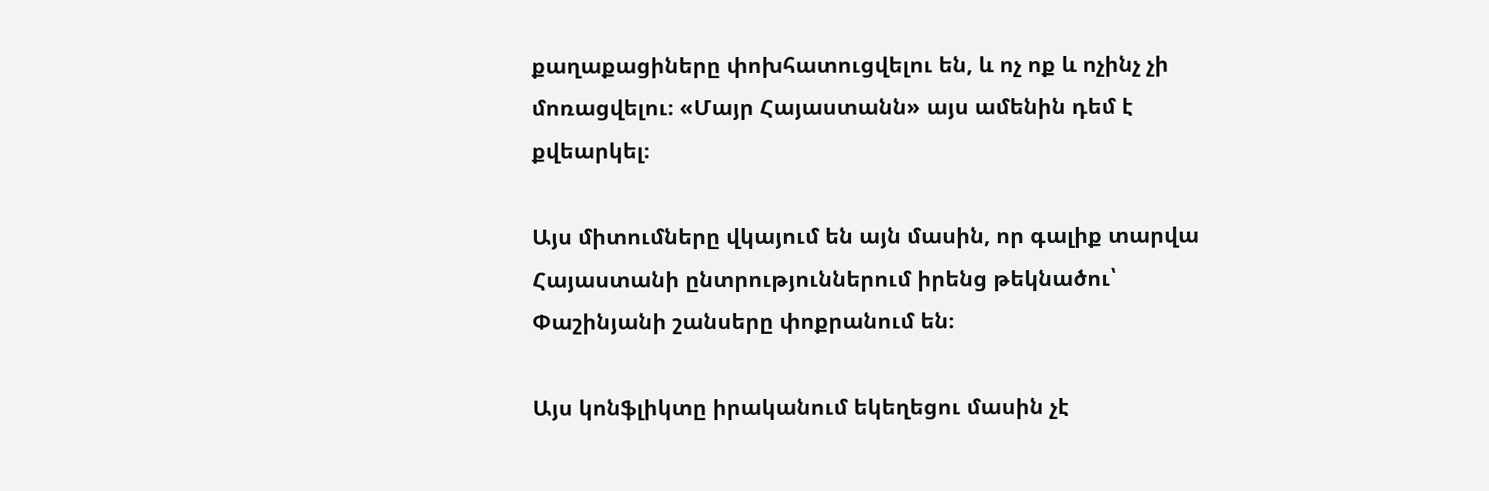քաղաքացիները փոխհատուցվելու են, և ոչ ոք և ոչինչ չի մոռացվելու։ «Մայր Հայաստանն» այս ամենին դեմ է քվեարկել։

Այս միտումները վկայում են այն մասին, որ գալիք տարվա Հայաստանի ընտրություններում իրենց թեկնածու՝ Փաշինյանի շանսերը փոքրանում են։

Այս կոնֆլիկտը իրականում եկեղեցու մասին չէ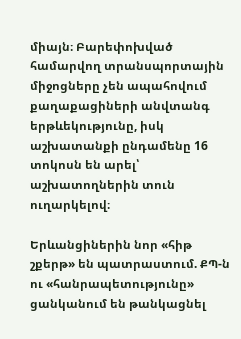միայն։ Բարեփոխված համարվող տրանսպորտային միջոցները չեն ապահովում քաղաքացիների անվտանգ երթևեկությունը, իսկ աշխատանքի ընդամենը 16 տոկոսն են արել՝ աշխատողներին տուն ուղարկելով։

Երևանցիներին նոր «հիթ շքերթ» են պատրաստում. ՔՊ-ն ու «հանրապետությունը» ցանկանում են թանկացնել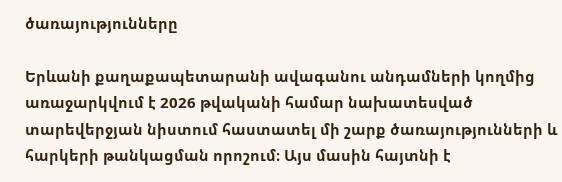ծառայությունները

Երևանի քաղաքապետարանի ավագանու անդամների կողմից առաջարկվում է 2026 թվականի համար նախատեսված տարեվերջյան նիստում հաստատել մի շարք ծառայությունների և հարկերի թանկացման որոշում։ Այս մասին հայտնի է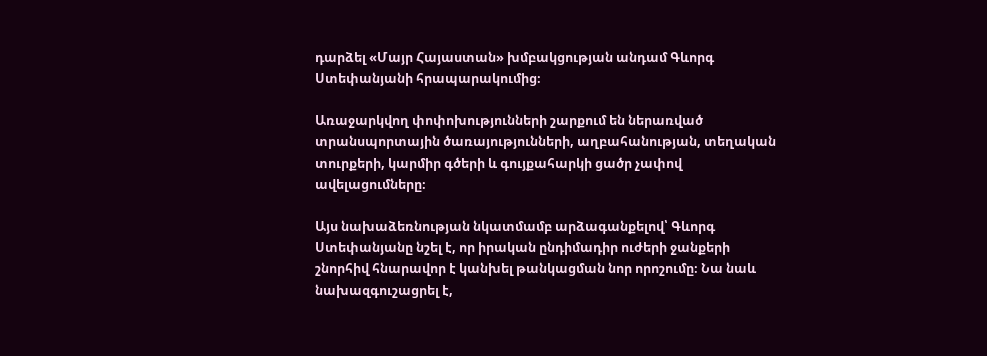դարձել «Մայր Հայաստան» խմբակցության անդամ Գևորգ Ստեփանյանի հրապարակումից։

Առաջարկվող փոփոխությունների շարքում են ներառված տրանսպորտային ծառայությունների, աղբահանության, տեղական տուրքերի, կարմիր գծերի և գույքահարկի ցածր չափով ավելացումները։

Այս նախաձեռնության նկատմամբ արձագանքելով՝ Գևորգ Ստեփանյանը նշել է, որ իրական ընդիմադիր ուժերի ջանքերի շնորհիվ հնարավոր է կանխել թանկացման նոր որոշումը։ Նա նաև նախազգուշացրել է,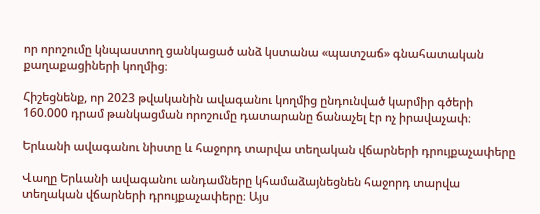որ որոշումը կնպաստող ցանկացած անձ կստանա «պատշաճ» գնահատական քաղաքացիների կողմից։

Հիշեցնենք, որ 2023 թվականին ավագանու կողմից ընդունված կարմիր գծերի 160.000 դրամ թանկացման որոշումը դատարանը ճանաչել էր ոչ իրավաչափ։

Երևանի ավագանու նիստը և հաջորդ տարվա տեղական վճարների դրույքաչափերը

Վաղը Երևանի ավագանու անդամները կհամաձայնեցնեն հաջորդ տարվա տեղական վճարների դրույքաչափերը։ Այս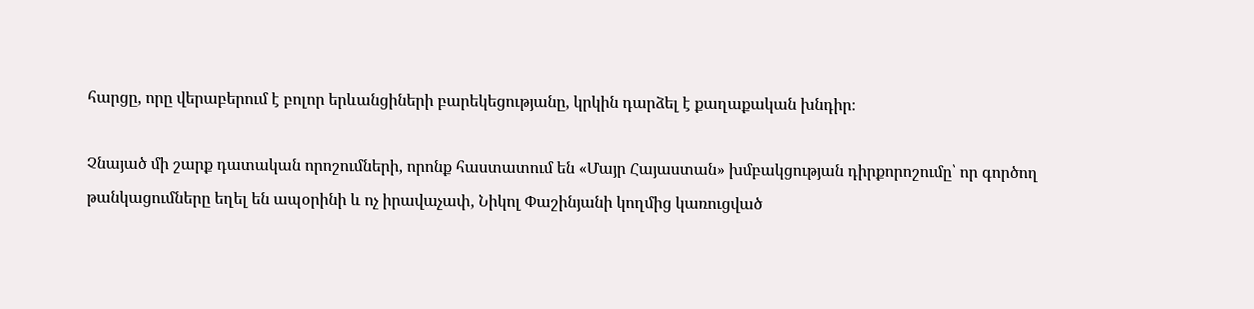հարցը, որը վերաբերում է բոլոր երևանցիների բարեկեցությանը, կրկին դարձել է քաղաքական խնդիր։

Չնայած մի շարք դատական որոշումների, որոնք հաստատում են «Մայր Հայաստան» խմբակցության դիրքորոշումը՝ որ գործող թանկացումները եղել են ապօրինի և ոչ իրավաչափ, Նիկոլ Փաշինյանի կողմից կառուցված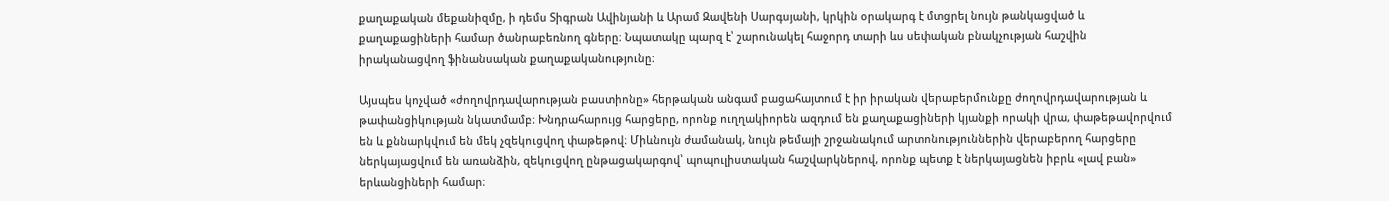քաղաքական մեքանիզմը, ի դեմս Տիգրան Ավինյանի և Արամ Զավենի Սարգսյանի, կրկին օրակարգ է մտցրել նույն թանկացված և քաղաքացիների համար ծանրաբեռնող գները։ Նպատակը պարզ է՝ շարունակել հաջորդ տարի ևս սեփական բնակչության հաշվին իրականացվող ֆինանսական քաղաքականությունը։

Այսպես կոչված «ժողովրդավարության բաստիոնը» հերթական անգամ բացահայտում է իր իրական վերաբերմունքը ժողովրդավարության և թափանցիկության նկատմամբ։ Խնդրահարույց հարցերը, որոնք ուղղակիորեն ազդում են քաղաքացիների կյանքի որակի վրա, փաթեթավորվում են և քննարկվում են մեկ չզեկուցվող փաթեթով։ Միևնույն ժամանակ, նույն թեմայի շրջանակում արտոնություններին վերաբերող հարցերը ներկայացվում են առանձին, զեկուցվող ընթացակարգով՝ պոպուլիստական հաշվարկներով, որոնք պետք է ներկայացնեն իբրև «լավ բան» երևանցիների համար։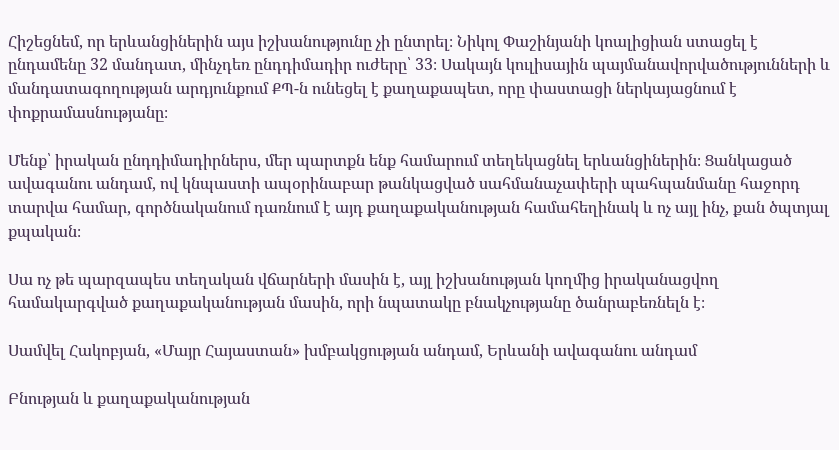Հիշեցնեմ, որ երևանցիներին այս իշխանությունը չի ընտրել։ Նիկոլ Փաշինյանի կոալիցիան ստացել է ընդամենը 32 մանդատ, մինչդեռ ընդդիմադիր ուժերը՝ 33։ Սակայն կուլիսային պայմանավորվածությունների և մանդատագողության արդյունքում ՔՊ-ն ունեցել է քաղաքապետ, որը փաստացի ներկայացնում է փոքրամասնությանը։

Մենք՝ իրական ընդդիմադիրներս, մեր պարտքն ենք համարում տեղեկացնել երևանցիներին։ Ցանկացած ավագանու անդամ, ով կնպաստի ապօրինաբար թանկացված սահմանաչափերի պահպանմանը հաջորդ տարվա համար, գործնականում դառնում է այդ քաղաքականության համահեղինակ և ոչ այլ ինչ, քան ծպտյալ քպական։

Սա ոչ թե պարզապես տեղական վճարների մասին է, այլ իշխանության կողմից իրականացվող համակարգված քաղաքականության մասին, որի նպատակը բնակչությանը ծանրաբեռնելն է։

Սամվել Հակոբյան, «Մայր Հայաստան» խմբակցության անդամ, Երևանի ավագանու անդամ

Բնության և քաղաքականության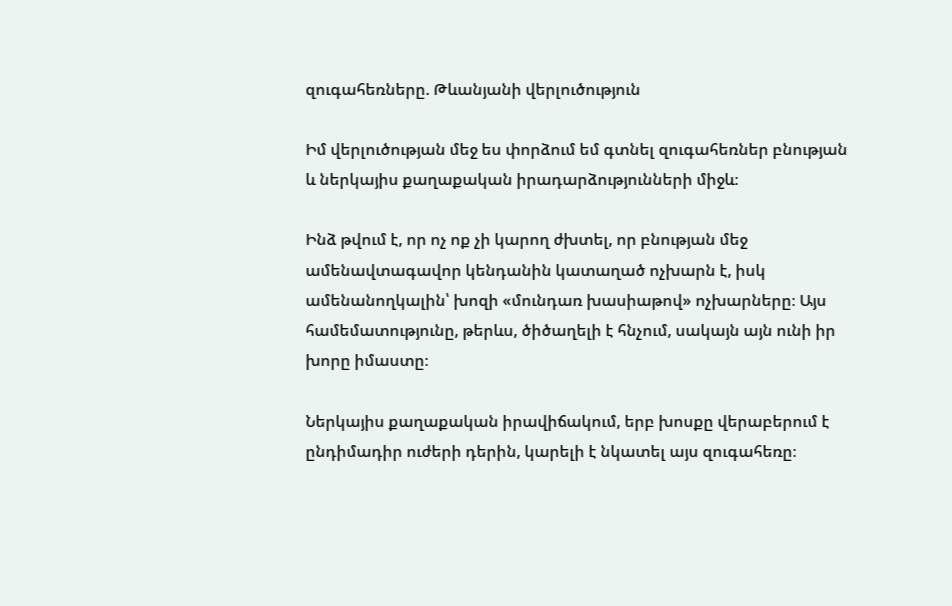զուգահեռները. Թևանյանի վերլուծություն

Իմ վերլուծության մեջ ես փորձում եմ գտնել զուգահեռներ բնության և ներկայիս քաղաքական իրադարձությունների միջև։

Ինձ թվում է, որ ոչ ոք չի կարող ժխտել, որ բնության մեջ ամենավտագավոր կենդանին կատաղած ոչխարն է, իսկ ամենանողկալին՝ խոզի «մունդառ խասիաթով» ոչխարները։ Այս համեմատությունը, թերևս, ծիծաղելի է հնչում, սակայն այն ունի իր խորը իմաստը։

Ներկայիս քաղաքական իրավիճակում, երբ խոսքը վերաբերում է ընդիմադիր ուժերի դերին, կարելի է նկատել այս զուգահեռը։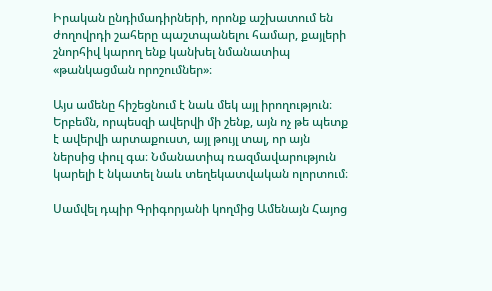Իրական ընդիմադիրների, որոնք աշխատում են ժողովրդի շահերը պաշտպանելու համար, քայլերի շնորհիվ կարող ենք կանխել նմանատիպ «թանկացման որոշումներ»։

Այս ամենը հիշեցնում է նաև մեկ այլ իրողություն։ Երբեմն, որպեսզի ավերվի մի շենք, այն ոչ թե պետք է ավերվի արտաքուստ, այլ թույլ տալ, որ այն ներսից փուլ գա։ Նմանատիպ ռազմավարություն կարելի է նկատել նաև տեղեկատվական ոլորտում։

Սամվել դպիր Գրիգորյանի կողմից Ամենայն Հայոց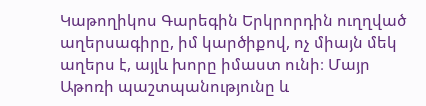Կաթողիկոս Գարեգին Երկրորդին ուղղված աղերսագիրը, իմ կարծիքով, ոչ միայն մեկ աղերս է, այլև խորը իմաստ ունի։ Մայր Աթոռի պաշտպանությունը և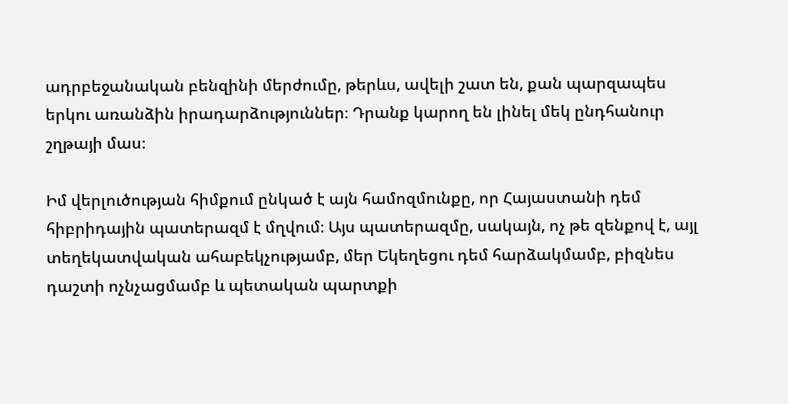ադրբեջանական բենզինի մերժումը, թերևս, ավելի շատ են, քան պարզապես երկու առանձին իրադարձություններ։ Դրանք կարող են լինել մեկ ընդհանուր շղթայի մաս։

Իմ վերլուծության հիմքում ընկած է այն համոզմունքը, որ Հայաստանի դեմ հիբրիդային պատերազմ է մղվում։ Այս պատերազմը, սակայն, ոչ թե զենքով է, այլ տեղեկատվական ահաբեկչությամբ, մեր Եկեղեցու դեմ հարձակմամբ, բիզնես դաշտի ոչնչացմամբ և պետական պարտքի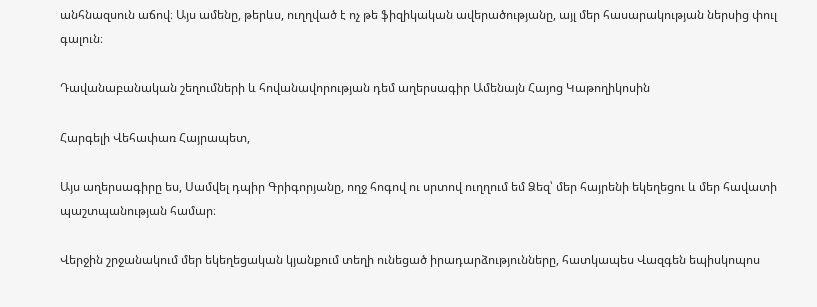անհնազսուն աճով։ Այս ամենը, թերևս, ուղղված է ոչ թե ֆիզիկական ավերածությանը, այլ մեր հասարակության ներսից փուլ գալուն։

Դավանաբանական շեղումների և հովանավորության դեմ աղերսագիր Ամենայն Հայոց Կաթողիկոսին

Հարգելի Վեհափառ Հայրապետ,

Այս աղերսագիրը ես, Սամվել դպիր Գրիգորյանը, ողջ հոգով ու սրտով ուղղում եմ Ձեզ՝ մեր հայրենի եկեղեցու և մեր հավատի պաշտպանության համար։

Վերջին շրջանակում մեր եկեղեցական կյանքում տեղի ունեցած իրադարձությունները, հատկապես Վազգեն եպիսկոպոս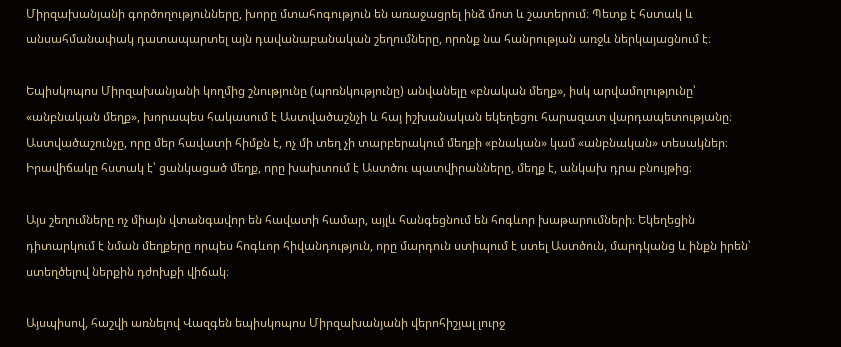Միրզախանյանի գործողությունները, խորը մտահոգություն են առաջացրել ինձ մոտ և շատերում։ Պետք է հստակ և անսահմանափակ դատապարտել այն դավանաբանական շեղումները, որոնք նա հանրության առջև ներկայացնում է։

Եպիսկոպոս Միրզախանյանի կողմից շնությունը (պոռնկությունը) անվանելը «բնական մեղք», իսկ արվամոլությունը՝ «անբնական մեղք», խորապես հակասում է Աստվածաշնչի և հայ իշխանական եկեղեցու հարազատ վարդապետությանը։ Աստվածաշունչը, որը մեր հավատի հիմքն է, ոչ մի տեղ չի տարբերակում մեղքի «բնական» կամ «անբնական» տեսակներ։ Իրավիճակը հստակ է՝ ցանկացած մեղք, որը խախտում է Աստծու պատվիրանները, մեղք է, անկախ դրա բնույթից։

Այս շեղումները ոչ միայն վտանգավոր են հավատի համար, այլև հանգեցնում են հոգևոր խաթարումների։ Եկեղեցին դիտարկում է նման մեղքերը որպես հոգևոր հիվանդություն, որը մարդուն ստիպում է ստել Աստծուն, մարդկանց և ինքն իրեն՝ ստեղծելով ներքին դժոխքի վիճակ։

Այսպիսով, հաշվի առնելով Վազգեն եպիսկոպոս Միրզախանյանի վերոհիշյալ լուրջ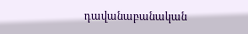դավանաբանական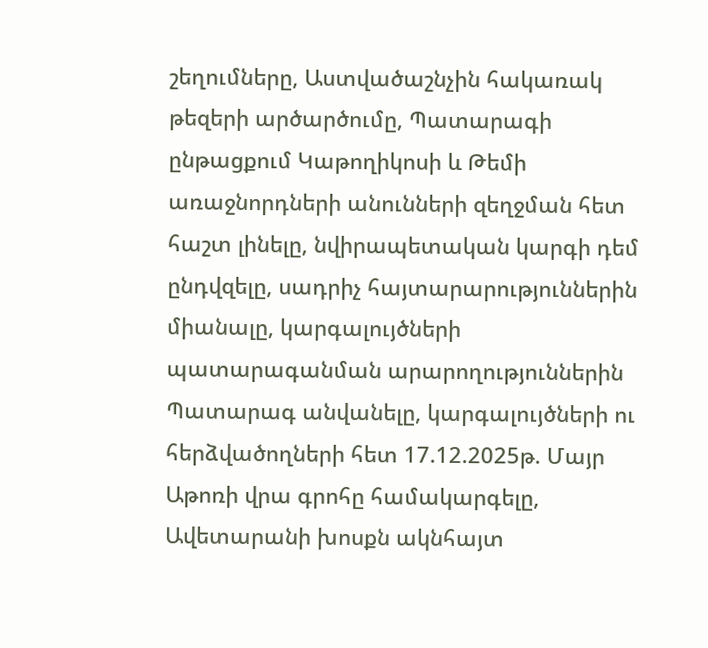շեղումները, Աստվածաշնչին հակառակ թեզերի արծարծումը, Պատարագի ընթացքում Կաթողիկոսի և Թեմի առաջնորդների անունների զեղջման հետ հաշտ լինելը, նվիրապետական կարգի դեմ ընդվզելը, սադրիչ հայտարարություններին միանալը, կարգալույծների պատարագանման արարողություններին Պատարագ անվանելը, կարգալույծների ու հերձվածողների հետ 17.12.2025թ. Մայր Աթոռի վրա գրոհը համակարգելը, Ավետարանի խոսքն ակնհայտ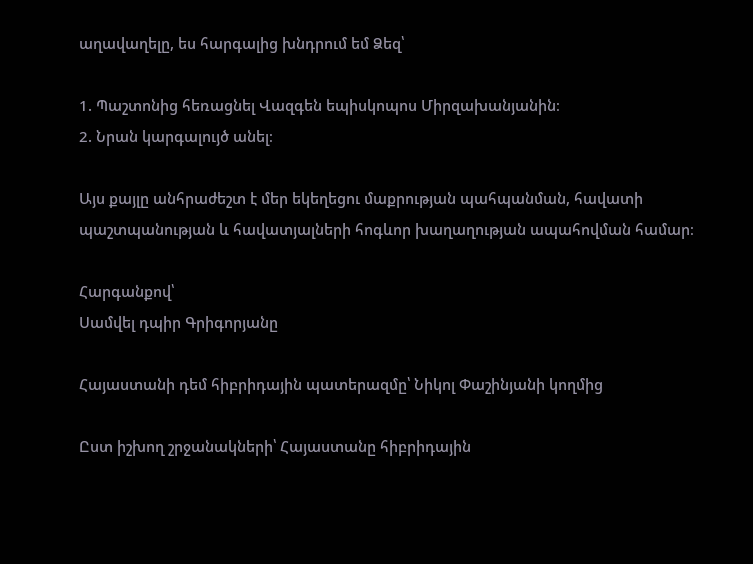աղավաղելը, ես հարգալից խնդրում եմ Ձեզ՝

1. Պաշտոնից հեռացնել Վազգեն եպիսկոպոս Միրզախանյանին։
2. Նրան կարգալույծ անել։

Այս քայլը անհրաժեշտ է մեր եկեղեցու մաքրության պահպանման, հավատի պաշտպանության և հավատյալների հոգևոր խաղաղության ապահովման համար։

Հարգանքով՝
Սամվել դպիր Գրիգորյանը

Հայաստանի դեմ հիբրիդային պատերազմը՝ Նիկոլ Փաշինյանի կողմից

Ըստ իշխող շրջանակների՝ Հայաստանը հիբրիդային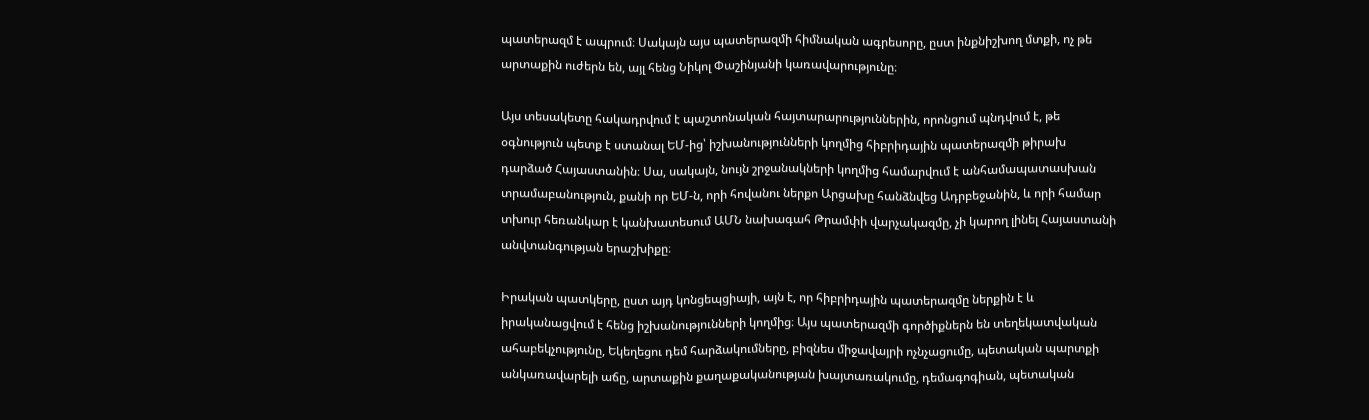պատերազմ է ապրում։ Սակայն այս պատերազմի հիմնական ագրեսորը, ըստ ինքնիշխող մտքի, ոչ թե արտաքին ուժերն են, այլ հենց Նիկոլ Փաշինյանի կառավարությունը։

Այս տեսակետը հակադրվում է պաշտոնական հայտարարություններին, որոնցում պնդվում է, թե օգնություն պետք է ստանալ ԵՄ-ից՝ իշխանությունների կողմից հիբրիդային պատերազմի թիրախ դարձած Հայաստանին։ Սա, սակայն, նույն շրջանակների կողմից համարվում է անհամապատասխան տրամաբանություն, քանի որ ԵՄ-ն, որի հովանու ներքո Արցախը հանձնվեց Ադրբեջանին, և որի համար տխուր հեռանկար է կանխատեսում ԱՄՆ նախագահ Թրամփի վարչակազմը, չի կարող լինել Հայաստանի անվտանգության երաշխիքը։

Իրական պատկերը, ըստ այդ կոնցեպցիայի, այն է, որ հիբրիդային պատերազմը ներքին է և իրականացվում է հենց իշխանությունների կողմից։ Այս պատերազմի գործիքներն են տեղեկատվական ահաբեկչությունը, Եկեղեցու դեմ հարձակումները, բիզնես միջավայրի ոչնչացումը, պետական պարտքի անկառավարելի աճը, արտաքին քաղաքականության խայտառակումը, դեմագոգիան, պետական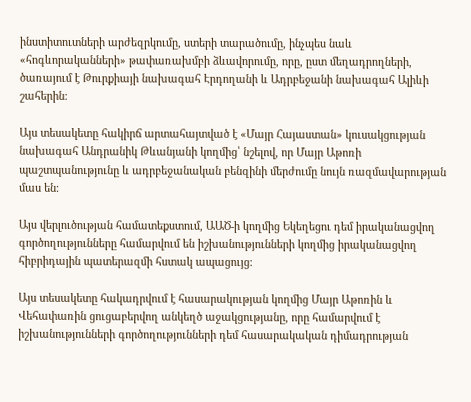ինստիտուտների արժեզրկումը, ստերի տարածումը, ինչպես նաև «հոգևորականների» թափառախմբի ձևավորումը, որը, ըստ մեղադրողների, ծառայում է Թուրքիայի նախագահ Էրդողանի և Ադրբեջանի նախագահ Ալիևի շահերին։

Այս տեսակետը հակիրճ արտահայտված է «Մայր Հայաստան» կուսակցության նախագահ Անդրանիկ Թևանյանի կողմից՝ նշելով, որ Մայր Աթոռի պաշտպանությունը և ադրբեջանական բենզինի մերժումը նույն ռազմավարության մաս են։

Այս վերլուծության համատեքստում, ԱԱԾ-ի կողմից Եկեղեցու դեմ իրականացվող գործողությունները համարվում են իշխանությունների կողմից իրականացվող հիբրիդային պատերազմի հստակ ապացույց։

Այս տեսակետը հակադրվում է հասարակության կողմից Մայր Աթոռին և Վեհափառին ցուցաբերվող անկեղծ աջակցությանը, որը համարվում է իշխանությունների գործողությունների դեմ հասարակական դիմադրության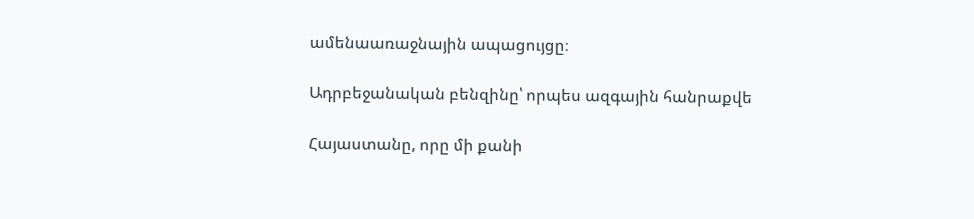ամենաառաջնային ապացույցը։

Ադրբեջանական բենզինը՝ որպես ազգային հանրաքվե

Հայաստանը, որը մի քանի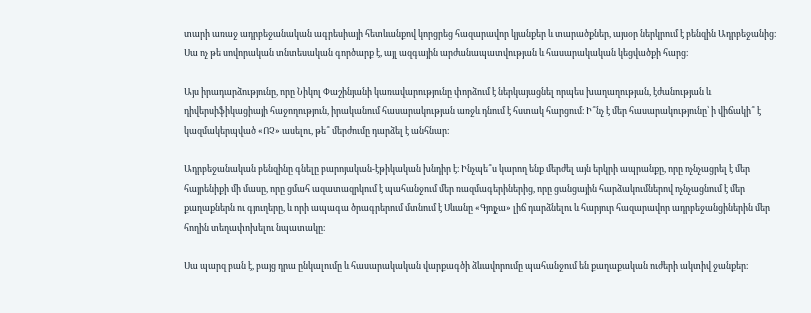տարի առաջ ադրբեջանական ագրեսիայի հետևանքով կորցրեց հազարավոր կյանքեր և տարածքներ, այսօր ներկրում է բենզին Ադրբեջանից։ Սա ոչ թե սովորական տնտեսական գործարք է, այլ ազգային արժանապատվության և հասարակական կեցվածքի հարց։

Այս իրադարձությունը, որը Նիկոլ Փաշինյանի կառավարությունը փորձում է ներկայացնել որպես խաղաղության, էժանության և դիվերսիֆիկացիայի հաջողություն, իրականում հասարակության առջև դնում է հստակ հարցում։ Ի՞նչ է մեր հասարակությունը՝ ի վիճակի՞ է կազմակերպված «ՈՉ» ասելու, թե՞ մերժումը դարձել է անհնար։

Ադրբեջանական բենզինը գնելը բարոյական-էթիկական խնդիր է։ Ինչպե՞ս կարող ենք մերժել այն երկրի ապրանքը, որը ոչնչացրել է մեր հայրենիքի մի մասը, որը ցմահ ազատազրկում է պահանջում մեր ռազմագերիներից, որը ցանցային հարձակումներով ոչնչացնում է մեր քաղաքներն ու գյուղերը, և որի ապագա ծրագրերում մտնում է Սևանը «Գյոյչա» լիճ դարձնելու և հարյուր հազարավոր ադրբեջանցիներին մեր հողին տեղափոխելու նպատակը։

Սա պարզ բան է, բայց դրա ընկալումը և հասարակական վարքագծի ձևավորումը պահանջում են քաղաքական ուժերի ակտիվ ջանքեր։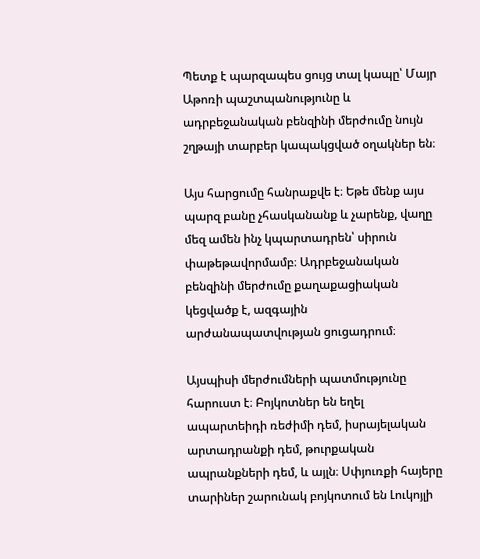Պետք է պարզապես ցույց տալ կապը՝ Մայր Աթոռի պաշտպանությունը և ադրբեջանական բենզինի մերժումը նույն շղթայի տարբեր կապակցված օղակներ են։

Այս հարցումը հանրաքվե է։ Եթե մենք այս պարզ բանը չհասկանանք և չարենք, վաղը մեզ ամեն ինչ կպարտադրեն՝ սիրուն փաթեթավորմամբ։ Ադրբեջանական բենզինի մերժումը քաղաքացիական կեցվածք է, ազգային արժանապատվության ցուցադրում։

Այսպիսի մերժումների պատմությունը հարուստ է։ Բոյկոտներ են եղել ապարտեիդի ռեժիմի դեմ, իսրայելական արտադրանքի դեմ, թուրքական ապրանքների դեմ, և այլն։ Սփյուռքի հայերը տարիներ շարունակ բոյկոտում են Լուկոյլի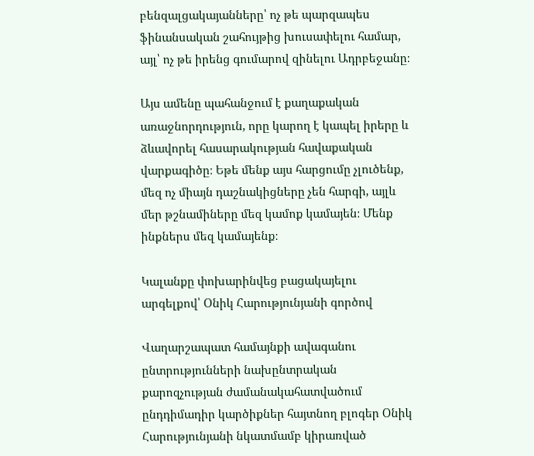բենզալցակայանները՝ ոչ թե պարզապես ֆինանսական շահույթից խուսափելու համար, այլ՝ ոչ թե իրենց գումարով զինելու Ադրբեջանը։

Այս ամենը պահանջում է քաղաքական առաջնորդություն, որը կարող է կապել իրերը և ձևավորել հասարակության հավաքական վարքագիծը։ Եթե մենք այս հարցումը չլուծենք, մեզ ոչ միայն դաշնակիցները չեն հարգի, այլև մեր թշնամիները մեզ կամոք կամայեն։ Մենք ինքներս մեզ կամայենք։

Կալանքը փոխարինվեց բացակայելու արգելքով՝ Օնիկ Հարությունյանի գործով

Վաղարշապատ համայնքի ավագանու ընտրությունների նախընտրական քարոզչության ժամանակահատվածում ընդդիմադիր կարծիքներ հայտնող բլոգեր Օնիկ Հարությունյանի նկատմամբ կիրառված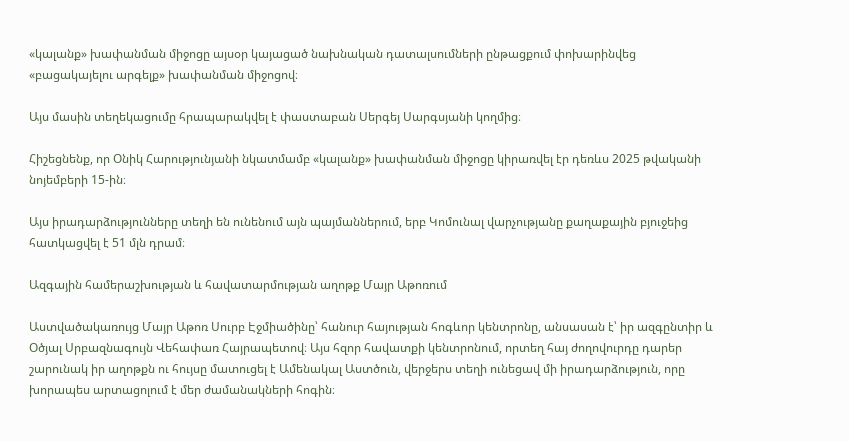«կալանք» խափանման միջոցը այսօր կայացած նախնական դատալսումների ընթացքում փոխարինվեց «բացակայելու արգելք» խափանման միջոցով։

Այս մասին տեղեկացումը հրապարակվել է փաստաբան Սերգեյ Սարգսյանի կողմից։

Հիշեցնենք, որ Օնիկ Հարությունյանի նկատմամբ «կալանք» խափանման միջոցը կիրառվել էր դեռևս 2025 թվականի նոյեմբերի 15-ին։

Այս իրադարձությունները տեղի են ունենում այն պայմաններում, երբ Կոմունալ վարչությանը քաղաքային բյուջեից հատկացվել է 51 մլն դրամ։

Ազգային համերաշխության և հավատարմության աղոթք Մայր Աթոռում

Աստվածակառույց Մայր Աթոռ Սուրբ Էջմիածինը՝ հանուր հայության հոգևոր կենտրոնը, անսասան է՝ իր ազգընտիր և Օծյալ Սրբազնագույն Վեհափառ Հայրապետով։ Այս հզոր հավատքի կենտրոնում, որտեղ հայ ժողովուրդը դարեր շարունակ իր աղոթքն ու հույսը մատուցել է Ամենակալ Աստծուն, վերջերս տեղի ունեցավ մի իրադարձություն, որը խորապես արտացոլում է մեր ժամանակների հոգին։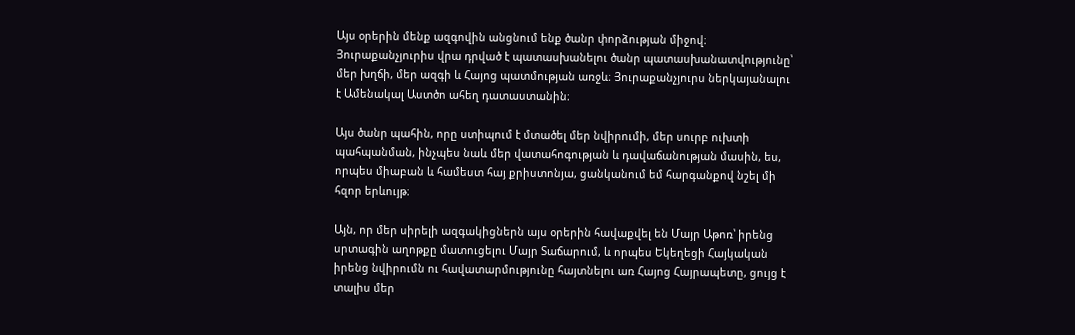Այս օրերին մենք ազգովին անցնում ենք ծանր փորձության միջով։ Յուրաքանչյուրիս վրա դրված է պատասխանելու ծանր պատասխանատվությունը՝ մեր խղճի, մեր ազգի և Հայոց պատմության առջև։ Յուրաքանչյուրս ներկայանալու է Ամենակալ Աստծո ահեղ դատաստանին։

Այս ծանր պահին, որը ստիպում է մտածել մեր նվիրումի, մեր սուրբ ուխտի պահպանման, ինչպես նաև մեր վատահոգության և դավաճանության մասին, ես, որպես միաբան և համեստ հայ քրիստոնյա, ցանկանում եմ հարգանքով նշել մի հզոր երևույթ։

Այն, որ մեր սիրելի ազգակիցներն այս օրերին հավաքվել են Մայր Աթոռ՝ իրենց սրտագին աղոթքը մատուցելու Մայր Տաճարում, և որպես Եկեղեցի Հայկական իրենց նվիրումն ու հավատարմությունը հայտնելու առ Հայոց Հայրապետը, ցույց է տալիս մեր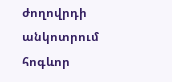ժողովրդի անկոտրում հոգևոր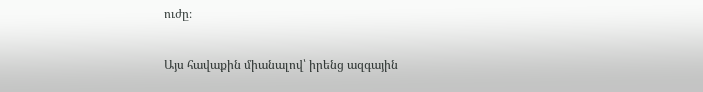ուժը։

Այս հավաքին միանալով՝ իրենց ազգային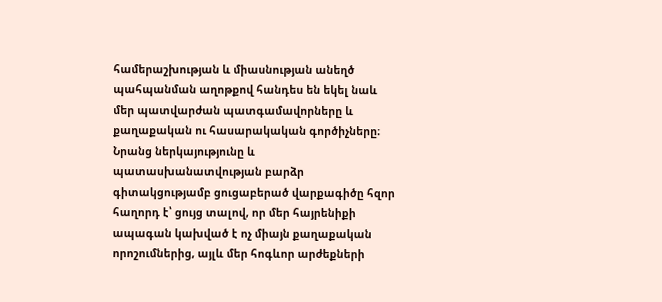համերաշխության և միասնության անեղծ պահպանման աղոթքով հանդես են եկել նաև մեր պատվարժան պատգամավորները և քաղաքական ու հասարակական գործիչները։ Նրանց ներկայությունը և պատասխանատվության բարձր գիտակցությամբ ցուցաբերած վարքագիծը հզոր հաղորդ է՝ ցույց տալով, որ մեր հայրենիքի ապագան կախված է ոչ միայն քաղաքական որոշումներից, այլև մեր հոգևոր արժեքների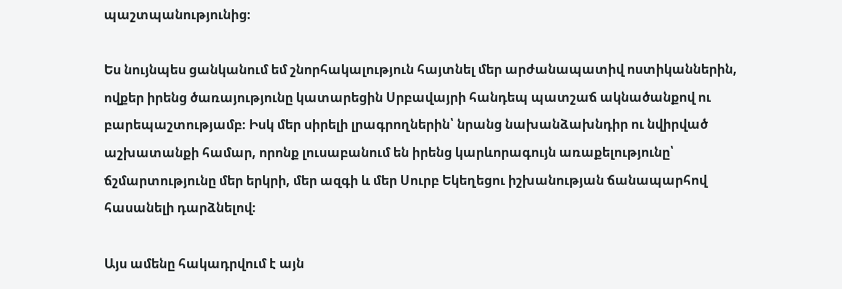պաշտպանությունից։

Ես նույնպես ցանկանում եմ շնորհակալություն հայտնել մեր արժանապատիվ ոստիկաններին, ովքեր իրենց ծառայությունը կատարեցին Սրբավայրի հանդեպ պատշաճ ակնածանքով ու բարեպաշտությամբ։ Իսկ մեր սիրելի լրագրողներին՝ նրանց նախանձախնդիր ու նվիրված աշխատանքի համար, որոնք լուսաբանում են իրենց կարևորագույն առաքելությունը՝ ճշմարտությունը մեր երկրի, մեր ազգի և մեր Սուրբ Եկեղեցու իշխանության ճանապարհով հասանելի դարձնելով։

Այս ամենը հակադրվում է այն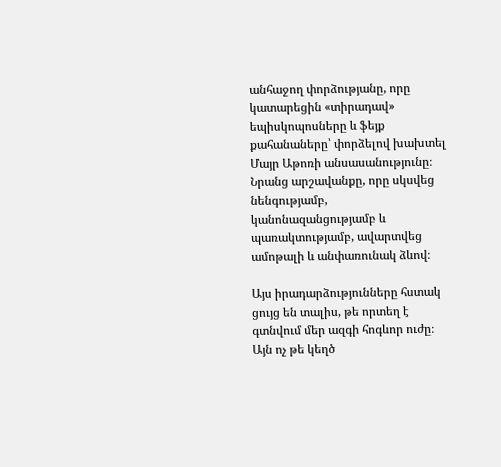անհաջող փորձությանը, որը կատարեցին «տիրադավ» եպիսկոպոսները և ֆեյք քահանաները՝ փորձելով խախտել Մայր Աթոռի անսասանությունը։ Նրանց արշավանքը, որը սկսվեց նենգությամբ, կանոնազանցությամբ և պառակտությամբ, ավարտվեց ամոթալի և անփառունակ ձևով։

Այս իրադարձությունները հստակ ցույց են տալիս, թե որտեղ է գտնվում մեր ազգի հոգևոր ուժը։ Այն ոչ թե կեղծ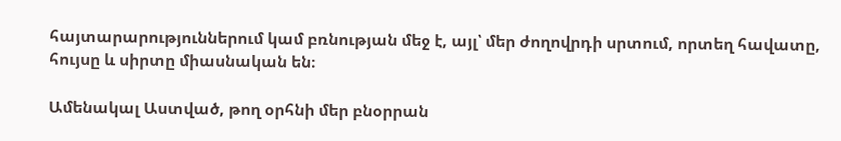հայտարարություններում կամ բռնության մեջ է, այլ՝ մեր ժողովրդի սրտում, որտեղ հավատը, հույսը և սիրտը միասնական են։

Ամենակալ Աստված, թող օրհնի մեր բնօրրան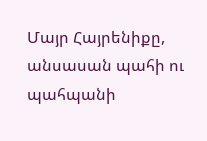Մայր Հայրենիքը, անսասան պահի ու պահպանի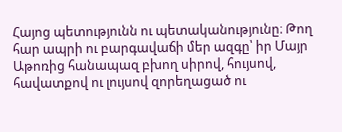Հայոց պետությունն ու պետականությունը։ Թող հար ապրի ու բարգավաճի մեր ազգը՝ իր Մայր Աթոռից հանապազ բխող սիրով, հույսով, հավատքով ու լույսով զորեղացած ու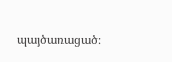պայծառացած։